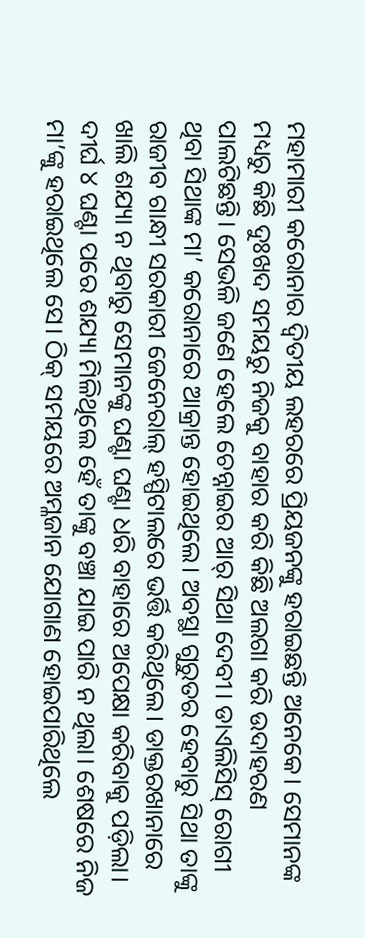ମହାମାରୀ କରୋନାର ଦ୍ୱିତୀୟ ଲହରରେ ପ୍ରିୟଜନଙ୍କୁ ହରାଇଛନ୍ତି ଅନେକେ। ସେମାନଙ୍କ ମଧ୍ୟରୁ କିଛି ଦୁଃଖଦ ସମୟରୁ ନିଜକୁ ବାହାର କରି କିଛି ଅଲଗା କରି ଉଦାହରଣ ପାଲଟିଛନ୍ତି। ସେଭଳି ଜଣେ ହେଲେ ଚେନ୍ନାଇର ଆର୍ ସିଥା ଦେବୀ। ଡାଏଲିସିସ୍ ରୋଗୀ ଥିବା ସିଥାଙ୍କ ମା’ କରୋନାରେ ଆକ୍ରାନ୍ତ ହୋଇଥିଲେ। ଅବସ୍ଥା ଗୁରୁତର ହେବାରୁ ସିଥା ତାଙ୍କୁ ରାଜୀବ ଗାନ୍ଧୀ ସରକାରୀ ଜେନେରାଲ୍ ହସ୍ପିଟାଲରେ ଭର୍ତ୍ତି କରିଥିଲେ। ଡାକ୍ତରଖାନାରେ ଖାଲି ଶଯ୍ୟା ନ ଥିବାରୁ ସେମାନଙ୍କୁ ଘଣ୍ଟା ଘଣ୍ଟା ଧରି ବାହାରେ ଅପେକ୍ଷା କରିବାକୁ ପଡ଼ିଲା। ଦୀର୍ଘ ୪ ଘଣ୍ଟା ପରେ ଶଯ୍ୟା ମିଳିଥିଲେ ହେଁ ତାଙ୍କୁ ବଞ୍ଚା ଯାଇ ପାରି ନ ଥିଲା। ଶେଷରେ ନିଜ ମା’ଙ୍କୁ ହରାଇଥିଲେ ସେ। ଠିକ୍ ସମୟରେ ଅମ୍ଳଜାନ ଯୋଗାଣ ହୋଇପାରିଥିଲେ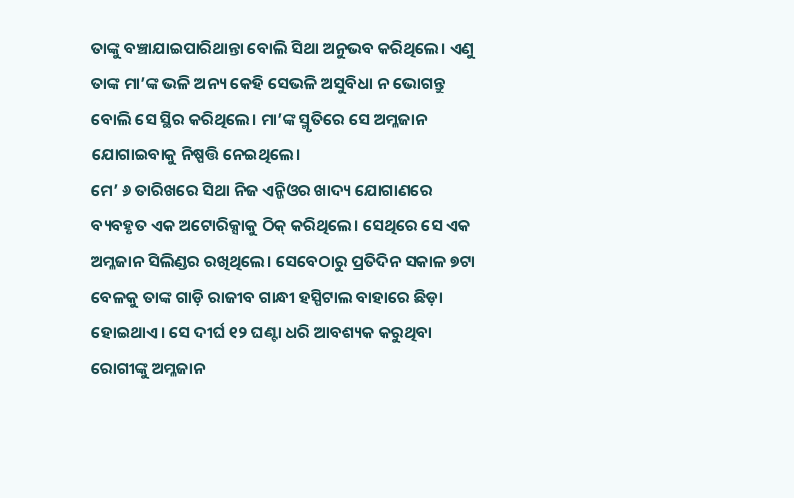ତାଙ୍କୁ ବଞ୍ଚାଯାଇପାରିଥାନ୍ତା ବୋଲି ସିଥା ଅନୁଭବ କରିଥିଲେ। ଏଣୁ ତାଙ୍କ ମା’ଙ୍କ ଭଳି ଅନ୍ୟ କେହି ସେଭଳି ଅସୁବିଧା ନ ଭୋଗନ୍ତୁ ବୋଲି ସେ ସ୍ଥିର କରିଥିଲେ। ମା’ଙ୍କ ସ୍ମୃତିରେ ସେ ଅମ୍ଳଜାନ ଯୋଗାଇବାକୁ ନିଷ୍ପତ୍ତି ନେଇଥିଲେ।
ମେ’ ୬ ତାରିଖରେ ସିଥା ନିଜ ଏନ୍ଜିଓର ଖାଦ୍ୟ ଯୋଗାଣରେ ବ୍ୟବହୃତ ଏକ ଅଟୋରିକ୍ସାକୁ ଠିକ୍ କରିଥିଲେ। ସେଥିରେ ସେ ଏକ ଅମ୍ଳଜାନ ସିଲିଣ୍ଡର ରଖିଥିଲେ। ସେବେଠାରୁ ପ୍ରତିଦିନ ସକାଳ ୭ଟା ବେଳକୁ ତାଙ୍କ ଗାଡ଼ି ରାଜୀବ ଗାନ୍ଧୀ ହସ୍ପିଟାଲ ବାହାରେ ଛିଡ଼ା ହୋଇଥାଏ। ସେ ଦୀର୍ଘ ୧୨ ଘଣ୍ଟା ଧରି ଆବଶ୍ୟକ କରୁଥିବା ରୋଗୀଙ୍କୁ ଅମ୍ଳଜାନ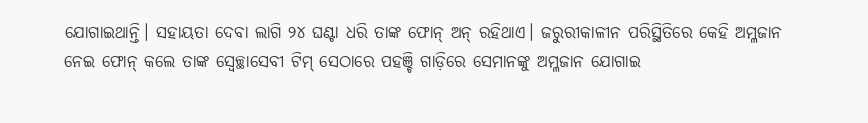ଯୋଗାଇଥାନ୍ତି। ସହାୟତା ଦେବା ଲାଗି ୨୪ ଘଣ୍ଟା ଧରି ତାଙ୍କ ଫୋନ୍ ଅନ୍ ରହିଥାଏ। ଜରୁରୀକାଳୀନ ପରିସ୍ଥିତିରେ କେହି ଅମ୍ଳଜାନ ନେଇ ଫୋନ୍ କଲେ ତାଙ୍କ ସ୍ବେଚ୍ଛାସେବୀ ଟିମ୍ ସେଠାରେ ପହଞ୍ଚି ଗାଡ଼ିରେ ସେମାନଙ୍କୁ ଅମ୍ଳଜାନ ଯୋଗାଇ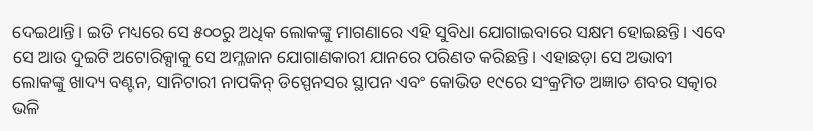ଦେଇଥାନ୍ତି। ଇତି ମଧ୍ୟରେ ସେ ୫୦୦ରୁ ଅଧିକ ଲୋକଙ୍କୁ ମାଗଣାରେ ଏହି ସୁବିଧା ଯୋଗାଇବାରେ ସକ୍ଷମ ହୋଇଛନ୍ତି। ଏବେ ସେ ଆଉ ଦୁଇଟି ଅଟୋରିକ୍ସାକୁ ସେ ଅମ୍ଳଜାନ ଯୋଗାଣକାରୀ ଯାନରେ ପରିଣତ କରିଛନ୍ତି। ଏହାଛଡ଼ା ସେ ଅଭାବୀ ଲୋକଙ୍କୁ ଖାଦ୍ୟ ବଣ୍ଟନ, ସାନିଟାରୀ ନାପକିନ୍ ଡିସ୍ପେନସର ସ୍ଥାପନ ଏବଂ କୋଭିଡ ୧୯ରେ ସଂକ୍ରମିତ ଅଜ୍ଞାତ ଶବର ସତ୍କାର ଭଳି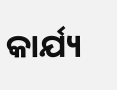କାର୍ଯ୍ୟ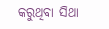କରୁଥିବା ସିଥା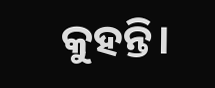କୁହନ୍ତି।